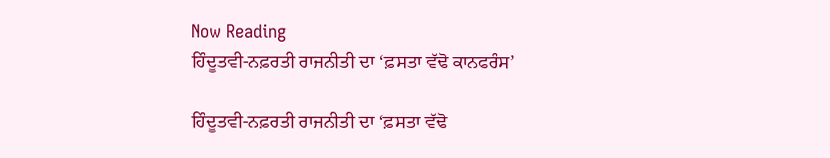Now Reading
ਹਿੰਦੂਤਵੀ-ਨਫ਼ਰਤੀ ਰਾਜਨੀਤੀ ਦਾ ‘ਫ਼ਸਤਾ ਵੱਢੋ ਕਾਨਫਰੰਸ’

ਹਿੰਦੂਤਵੀ-ਨਫ਼ਰਤੀ ਰਾਜਨੀਤੀ ਦਾ ‘ਫ਼ਸਤਾ ਵੱਢੋ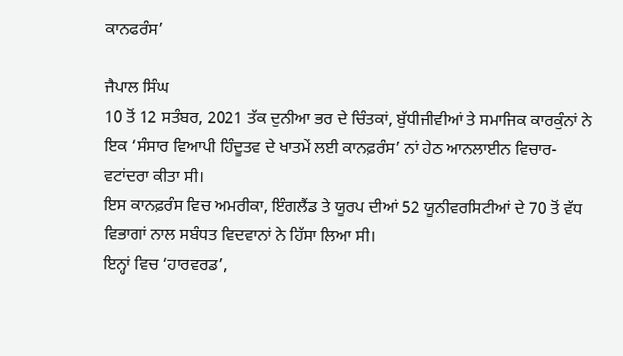ਕਾਨਫਰੰਸ’

ਜੈਪਾਲ ਸਿੰਘ
10 ਤੋਂ 12 ਸਤੰਬਰ, 2021 ਤੱਕ ਦੁਨੀਆ ਭਰ ਦੇ ਚਿੰਤਕਾਂ, ਬੁੱਧੀਜੀਵੀਆਂ ਤੇ ਸਮਾਜਿਕ ਕਾਰਕੁੰਨਾਂ ਨੇ ਇਕ ‘ਸੰਸਾਰ ਵਿਆਪੀ ਹਿੰਦੂਤਵ ਦੇ ਖਾਤਮੇਂ ਲਈ ਕਾਨਫ਼ਰੰਸ’ ਨਾਂ ਹੇਠ ਆਨਲਾਈਨ ਵਿਚਾਰ-ਵਟਾਂਦਰਾ ਕੀਤਾ ਸੀ।
ਇਸ ਕਾਨਫ਼ਰੰਸ ਵਿਚ ਅਮਰੀਕਾ, ਇੰਗਲੈਂਡ ਤੇ ਯੂਰਪ ਦੀਆਂ 52 ਯੂਨੀਵਰਸਿਟੀਆਂ ਦੇ 70 ਤੋਂ ਵੱਧ ਵਿਭਾਗਾਂ ਨਾਲ ਸਬੰਧਤ ਵਿਦਵਾਨਾਂ ਨੇ ਹਿੱਸਾ ਲਿਆ ਸੀ।
ਇਨ੍ਹਾਂ ਵਿਚ ‘ਹਾਰਵਰਡ’,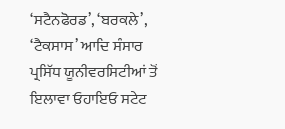‘ਸਟੈਨਫੋਰਡ’, ‘ਬਰਕਲੇ’, ‘ਟੈਕਸਾਸ’ ਆਦਿ ਸੰਸਾਰ ਪ੍ਰਸਿੱਧ ਯੂਨੀਵਰਸਿਟੀਆਂ ਤੋਂ ਇਲਾਵਾ ਓਹਾਇਓ ਸਟੇਟ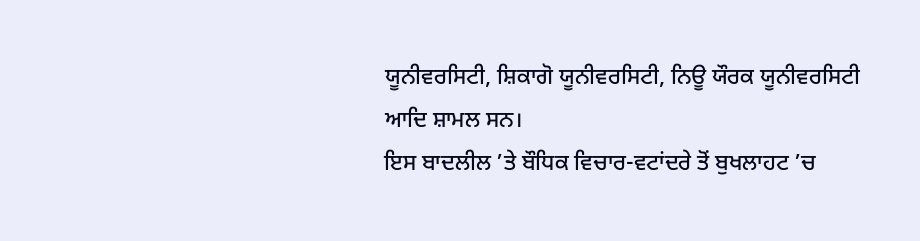ਯੂਨੀਵਰਸਿਟੀ, ਸ਼ਿਕਾਗੋ ਯੂਨੀਵਰਸਿਟੀ, ਨਿਊ ਯੌਰਕ ਯੂਨੀਵਰਸਿਟੀ ਆਦਿ ਸ਼ਾਮਲ ਸਨ।
ਇਸ ਬਾਦਲੀਲ ’ਤੇ ਬੌਧਿਕ ਵਿਚਾਰ-ਵਟਾਂਦਰੇ ਤੋਂ ਬੁਖਲਾਹਟ ’ਚ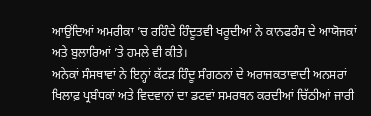ਆਉਂਦਿਆਂ ਅਮਰੀਕਾ ’ਚ ਰਹਿੰਦੇ ਹਿੰਦੂਤਵੀ ਖਰੂਦੀਆਂ ਨੇ ਕਾਨਫਰੰਸ ਦੇ ਆਯੋਜਕਾਂ ਅਤੇ ਬੁਲਾਰਿਆਂ ’ਤੇ ਹਮਲੇ ਵੀ ਕੀਤੇ।
ਅਨੇਕਾਂ ਸੰਸਥਾਵਾਂ ਨੇ ਇਨ੍ਹਾਂ ਕੱਟੜ ਹਿੰਦੂ ਸੰਗਠਨਾਂ ਦੇ ਅਰਾਜਕਤਾਵਾਦੀ ਅਨਸਰਾਂ ਖਿਲਾਫ਼ ਪ੍ਰਬੰਧਕਾਂ ਅਤੇ ਵਿਦਵਾਨਾਂ ਦਾ ਡਟਵਾਂ ਸਮਰਥਨ ਕਰਦੀਆਂ ਚਿੱਠੀਆਂ ਜਾਰੀ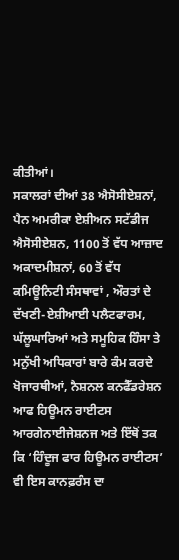ਕੀਤੀਆਂ।
ਸਕਾਲਰਾਂ ਦੀਆਂ 38 ਐਸੋਸੀਏਸ਼ਨਾਂ, ਪੈਨ ਅਮਰੀਕਾ ਏਸ਼ੀਅਨ ਸਟੱਡੀਜ ਐਸੋਸੀਏਸ਼ਨ, 1100 ਤੋਂ ਵੱਧ ਆਜ਼ਾਦ ਅਕਾਦਮੀਸ਼ਨਾਂ, 60 ਤੋਂ ਵੱਧ ਕਮਿਊਨਿਟੀ ਸੰਸਥਾਵਾਂ , ਔਰਤਾਂ ਦੇ ਦੱਖਣੀ-ਏਸ਼ੀਆਈ ਪਲੈਟਫਾਰਮ, ਘੱਲੂਘਾਰਿਆਂ ਅਤੇ ਸਮੂਹਿਕ ਹਿੰਸਾ ਤੇ ਮਨੁੱਖੀ ਅਧਿਕਾਰਾਂ ਬਾਰੇ ਕੰਮ ਕਰਦੇ ਖੋਜਾਰਥੀਆਂ, ਨੈਸ਼ਨਲ ਕਨਫੈੱਡਰੇਸ਼ਨ ਆਫ ਹਿਊਮਨ ਰਾਈਟਸ ਆਰਗੇਨਾਈਜੇਸ਼ਨਜ ਅਤੇ ਇੱਥੋਂ ਤਕ ਕਿ ‘ਹਿੰਦੂਜ ਫਾਰ ਹਿਊਮਨ ਰਾਈਟਸ’ ਵੀ ਇਸ ਕਾਨਫ਼ਰੰਸ ਦਾ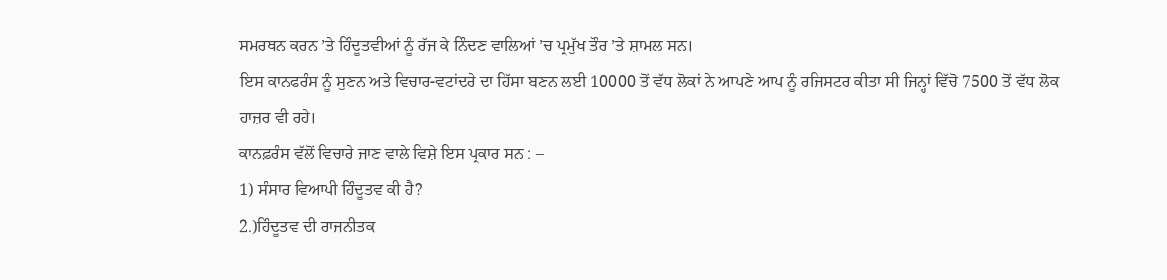ਸਮਰਥਨ ਕਰਨ ’ਤੇ ਹਿੰਦੂਤਵੀਆਂ ਨੂੰ ਰੱਜ ਕੇ ਨਿੰਦਣ ਵਾਲਿਆਂ ’ਚ ਪ੍ਰਮੁੱਖ ਤੌਰ ’ਤੇ ਸ਼ਾਮਲ ਸਨ।
ਇਸ ਕਾਨਫਰੰਸ ਨੂੰ ਸੁਣਨ ਅਤੇ ਵਿਚਾਰ-ਵਟਾਂਦਰੇ ਦਾ ਹਿੱਸਾ ਬਣਨ ਲਈ 10000 ਤੋਂ ਵੱਧ ਲੋਕਾਂ ਨੇ ਆਪਣੇ ਆਪ ਨੂੰ ਰਜਿਸਟਰ ਕੀਤਾ ਸੀ ਜਿਨ੍ਹਾਂ ਵਿੱਚੋ 7500 ਤੋਂ ਵੱਧ ਲੋਕ ਹਾਜ਼ਰ ਵੀ ਰਹੇ।
ਕਾਨਫ਼ਰੰਸ ਵੱਲੋਂ ਵਿਚਾਰੇ ਜਾਣ ਵਾਲੇ ਵਿਸ਼ੇ ਇਸ ਪ੍ਰਕਾਰ ਸਨ : –
1) ਸੰਸਾਰ ਵਿਆਪੀ ਹਿੰਦੂਤਵ ਕੀ ਹੈ?
2.)ਹਿੰਦੂਤਵ ਦੀ ਰਾਜਨੀਤਕ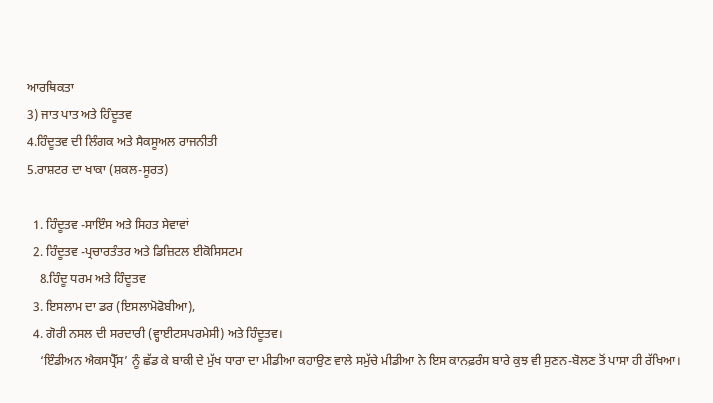ਆਰਥਿਕਤਾ
3) ਜਾਤ ਪਾਤ ਅਤੇ ਹਿੰਦੂਤਵ
4.ਹਿੰਦੂਤਵ ਦੀ ਲਿੰਗਕ ਅਤੇ ਸੈਕਸੂਅਲ ਰਾਜਨੀਤੀ
5.ਰਾਸ਼ਟਰ ਦਾ ਖਾਕਾ (ਸ਼ਕਲ-ਸੂਰਤ)

  1. ਹਿੰਦੂਤਵ -ਸਾਇੰਸ ਅਤੇ ਸਿਹਤ ਸੇਵਾਵਾਂ
  2. ਹਿੰਦੂਤਵ -ਪ੍ਰਚਾਰਤੰਤਰ ਅਤੇ ਡਿਜ਼ਿਟਲ ਈਕੋਸਿਸਟਮ
    8.ਹਿੰਦੂ ਧਰਮ ਅਤੇ ਹਿੰਦੂਤਵ
  3. ਇਸਲਾਮ ਦਾ ਡਰ (ਇਸਲਾਮੋਫੋਬੀਆ),
  4. ਗੋਰੀ ਨਸਲ ਦੀ ਸਰਦਾਰੀ (ਵ੍ਹਾਈਟਸਪਰਮੇਸੀ) ਅਤੇ ਹਿੰਦੂਤਵ।
    ‘ਇੰਡੀਅਨ ਐਕਸਪ੍ਰੈੱਸ’ ਨੂੰ ਛੱਡ ਕੇ ਬਾਕੀ ਦੇ ਮੁੱਖ ਧਾਰਾ ਦਾ ਮੀਡੀਆ ਕਹਾਉਣ ਵਾਲੇ ਸਮੁੱਚੇ ਮੀਡੀਆ ਨੇ ਇਸ ਕਾਨਫ਼ਰੰਸ ਬਾਰੇ ਕੁਝ ਵੀ ਸੁਣਨ-ਬੋਲਣ ਤੋਂ ਪਾਸਾ ਹੀ ਰੱਖਿਆ।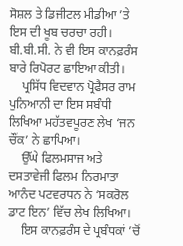ਸੋਸ਼ਲ ਤੇ ਡਿਜੀਟਲ ਮੀਡੀਆ ’ਤੇ ਇਸ ਦੀ ਖੂਬ ਚਰਚਾ ਰਹੀ। ਬੀ.ਬੀ.ਸੀ. ਨੇ ਵੀ ਇਸ ਕਾਨਫ਼ਰੰਸ ਬਾਰੇ ਰਿਪੋਰਟ ਛਾਇਆ ਕੀਤੀ।
    ਪ੍ਰਸਿੱਧ ਵਿਦਵਾਨ ਪ੍ਰੋਫੈਸਰ ਰਾਮ ਪੁਨਿਆਨੀ ਦਾ ਇਸ ਸਬੰਧੀ ਲਿਖਿਆ ਮਹੱਤਵਪੂਰਣ ਲੇਖ ‘ਜਨ ਚੌਂਕ’ ਨੇ ਛਾਪਿਆ।
    ਉੱਘੇ ਫਿਲਮਸਾਜ ਅਤੇ ਦਸਤਾਵੇਜੀ ਫਿਲਮ ਨਿਰਮਾਤਾ ਆਨੰਦ ਪਟਵਰਧਨ ਨੇ ‘ਸਕਰੋਲ ਡਾਟ ਇਨ’ ਵਿੱਚ ਲੇਖ ਲਿਖਿਆ।
    ਇਸ ਕਾਨਫ਼ਰੰਸ ਦੇ ਪ੍ਰਬੰਧਕਾਂ ’ਚੋਂ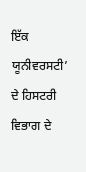ਇੱਕ ਯੂਨੀਵਰਸਟੀ’ ਦੇ ਹਿਸਟਰੀ ਵਿਭਾਗ ਦੇ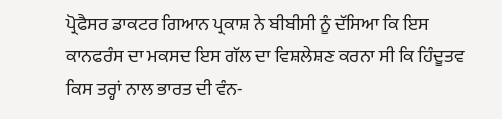ਪ੍ਰੋਫੈਸਰ ਡਾਕਟਰ ਗਿਆਨ ਪ੍ਰਕਾਸ਼ ਨੇ ਬੀਬੀਸੀ ਨੂੰ ਦੱਸਿਆ ਕਿ ਇਸ ਕਾਨਫਰੰਸ ਦਾ ਮਕਸਦ ਇਸ ਗੱਲ ਦਾ ਵਿਸ਼ਲੇਸ਼ਣ ਕਰਨਾ ਸੀ ਕਿ ਹਿੰਦੂਤਵ ਕਿਸ ਤਰ੍ਹਾਂ ਨਾਲ ਭਾਰਤ ਦੀ ਵੰਨ-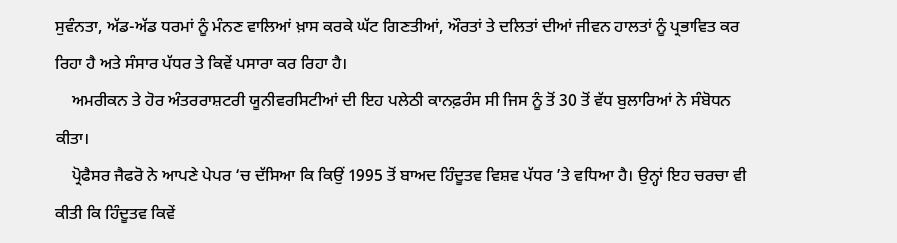ਸੁਵੰਨਤਾ, ਅੱਡ-ਅੱਡ ਧਰਮਾਂ ਨੂੰ ਮੰਨਣ ਵਾਲਿਆਂ ਖ਼ਾਸ ਕਰਕੇ ਘੱਟ ਗਿਣਤੀਆਂ, ਔਰਤਾਂ ਤੇ ਦਲਿਤਾਂ ਦੀਆਂ ਜੀਵਨ ਹਾਲਤਾਂ ਨੂੰ ਪ੍ਰਭਾਵਿਤ ਕਰ ਰਿਹਾ ਹੈ ਅਤੇ ਸੰਸਾਰ ਪੱਧਰ ਤੇ ਕਿਵੇਂ ਪਸਾਰਾ ਕਰ ਰਿਹਾ ਹੈ।
    ਅਮਰੀਕਨ ਤੇ ਹੋਰ ਅੰਤਰਰਾਸ਼ਟਰੀ ਯੂਨੀਵਰਸਿਟੀਆਂ ਦੀ ਇਹ ਪਲੇਠੀ ਕਾਨਫ਼ਰੰਸ ਸੀ ਜਿਸ ਨੂੰ ਤੋਂ 30 ਤੋਂ ਵੱਧ ਬੁਲਾਰਿਆਂ ਨੇ ਸੰਬੋਧਨ ਕੀਤਾ।
    ਪ੍ਰੋਫੈਸਰ ਜੈਫਰੋ ਨੇ ਆਪਣੇ ਪੇਪਰ ‘ਚ ਦੱਸਿਆ ਕਿ ਕਿਉਂ 1995 ਤੋਂ ਬਾਅਦ ਹਿੰਦੂਤਵ ਵਿਸ਼ਵ ਪੱਧਰ ’ਤੇ ਵਧਿਆ ਹੈ। ਉਨ੍ਹਾਂ ਇਹ ਚਰਚਾ ਵੀ ਕੀਤੀ ਕਿ ਹਿੰਦੂਤਵ ਕਿਵੇਂ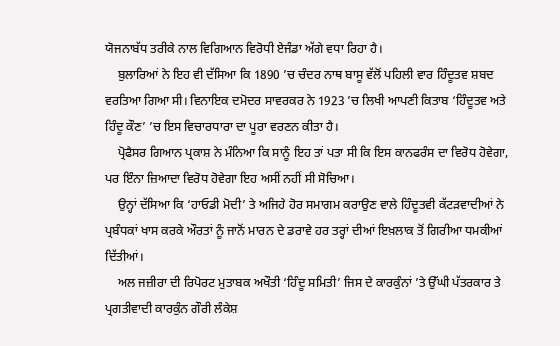ਯੋਜਨਾਬੱਧ ਤਰੀਕੇ ਨਾਲ ਵਿਗਿਆਨ ਵਿਰੋਧੀ ਏਜੰਡਾ ਅੱਗੇ ਵਧਾ ਰਿਹਾ ਹੈ।
    ਬੁਲਾਰਿਆਂ ਨੇ ਇਹ ਵੀ ਦੱਸਿਆ ਕਿ 1890 ’ਚ ਚੰਦਰ ਨਾਥ ਬਾਸੂ ਵੱਲੋਂ ਪਹਿਲੀ ਵਾਰ ਹਿੰਦੂਤਵ ਸ਼ਬਦ ਵਰਤਿਆ ਗਿਆ ਸੀ। ਵਿਨਾਇਕ ਦਮੋਦਰ ਸਾਵਰਕਰ ਨੇ 1923 ’ਚ ਲਿਖੀ ਆਪਣੀ ਕਿਤਾਬ ‘ਹਿੰਦੂਤਵ ਅਤੇ ਹਿੰਦੂ ਕੌਣ’ ’ਚ ਇਸ ਵਿਚਾਰਧਾਰਾ ਦਾ ਪੂਰਾ ਵਰਣਨ ਕੀਤਾ ਹੈ।
    ਪ੍ਰੋਫੈਸਰ ਗਿਆਨ ਪ੍ਰਕਾਸ਼ ਨੇ ਮੰਨਿਆ ਕਿ ਸਾਨੂੰ ਇਹ ਤਾਂ ਪਤਾ ਸੀ ਕਿ ਇਸ ਕਾਨਫਰੰਸ ਦਾ ਵਿਰੋਧ ਹੋਵੇਗਾ, ਪਰ ਇੰਨਾ ਜ਼ਿਆਦਾ ਵਿਰੋਧ ਹੋਵੇਗਾ ਇਹ ਅਸੀਂ ਨਹੀਂ ਸੀ ਸੋਚਿਆ।
    ਉਨ੍ਹਾਂ ਦੱਸਿਆ ਕਿ ‘ਹਾਓਡੀ ਮੋਦੀ’ ਤੇ ਅਜਿਹੇ ਹੋਰ ਸਮਾਗਮ ਕਰਾਉਣ ਵਾਲੇ ਹਿੰਦੂਤਵੀ ਕੱਟੜਵਾਦੀਆਂ ਨੇ ਪ੍ਰਬੰਧਕਾਂ ਖਾਸ ਕਰਕੇ ਔਰਤਾਂ ਨੂੰ ਜਾਨੋਂ ਮਾਰਨ ਦੇ ਡਰਾਵੇ ਹਰ ਤਰ੍ਹਾਂ ਦੀਆਂ ਇਖ਼ਲਾਕ ਤੋਂ ਗਿਰੀਆ ਧਮਕੀਆਂ ਦਿੱਤੀਆਂ।
    ਅਲ ਜਜ਼ੀਰਾ ਦੀ ਰਿਪੋਰਟ ਮੁਤਾਬਕ ਅਖੌਤੀ ‘ਹਿੰਦੂ ਸਮਿਤੀ’ ਜਿਸ ਦੇ ਕਾਰਕੁੰਨਾਂ ’ਤੇ ਉੱਘੀ ਪੱਤਰਕਾਰ ਤੇ ਪ੍ਰਗਤੀਵਾਦੀ ਕਾਰਕੁੰਨ ਗੌਰੀ ਲੰਕੇਸ਼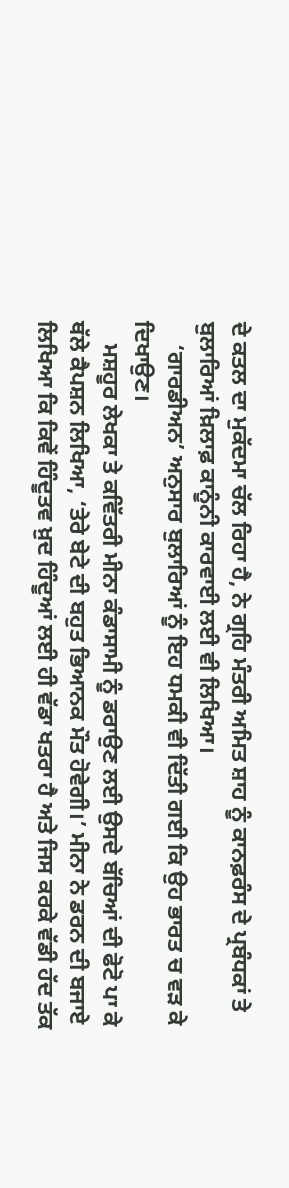ਦੇ ਕਤਲ ਦਾ ਮੁਕੱਦਮਾ ਚੱਲ ਰਿਹਾ ਹੈ, ਨੇ ਗ੍ਰਹਿ ਮੰਤਰੀ ਅਮਿਤ ਸ਼ਾਹ ਨੂੰ ਕਾਨਫ਼ਰੰਸ ਦੇ ਪ੍ਰਬੰਧਕਾਂ ਤੇ ਬੁਲਾਰਿਆਂ ਖ਼ਿਲਾਫ਼ ਕਾਨੂੰਨੀ ਕਾਰਵਾਈ ਲਈ ਵੀ ਲਿਖਿਆ।
    ‘ਗਾਰਡੀਅਨ’ ਅਨੁਸਾਰ ਬੁਲਾਰਿਆਂ ਨੂੰ ਇਹ ਧਮਕੀ ਵੀ ਦਿੱਤੀ ਗਈ ਕਿ ਉਹ ਭਾਰਤ ਚ ਵੜ ਕੇ ਦਿਖਾਉਣ।
    ਮਸ਼ਹੂਰ ਲੇਖਕਾ ਤੇ ਕਵਿੱਤਰੀ ਮੀਨਾ ਕੰਡਾਸਾਮੀ ਨੂੰ ਡਰਾਉਣ ਲਈ ਉਸਦੇ ਬੱਚਿਆਂ ਦੀ ਫੋਟੋ ਪਾ ਕੇ ਥੱਲੇ ਕੈਪਸ਼ਨ ਲਿਖਿਆ, ‘ਤੇਰੇ ਬੇਟੇ ਦੀ ਬਹੁਤ ਭਿਆਨਕ ਮੌਤ ਹੋਵੇਗੀ।’ ਮੀਨਾ ਨੇ ਡਰਨ ਦੀ ਬਜਾਏ ਲਿਖਿਆ ਕਿ ਕਿਵੇਂ ਹਿੰਦੂਤਵ ਖ਼ੁਦ ਹਿੰਦੂਆਂ ਲਈ ਹੀ ਵੱਡਾ ਖਤਰਾ ਹੈ ਅਤੇ ਜਿਸ ਕਰਕੇ ਵੱਡੀ ਹੱਦ ਤੱਕ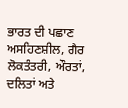ਭਾਰਤ ਦੀ ਪਛਾਣ ਅਸਹਿਣਸ਼ੀਲ, ਗੈਰ ਲੋਕਤੰਤਰੀ, ਔਰਤਾਂ, ਦਲਿਤਾਂ ਅਤੇ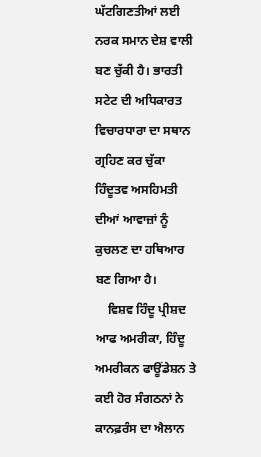ਘੱਟਗਿਣਤੀਆਂ ਲਈ ਨਰਕ ਸਮਾਨ ਦੇਸ਼ ਵਾਲੀ ਬਣ ਚੁੱਕੀ ਹੈ। ਭਾਰਤੀ ਸਟੇਟ ਦੀ ਅਧਿਕਾਰਤ ਵਿਚਾਰਧਾਰਾ ਦਾ ਸਥਾਨ ਗ੍ਰਹਿਣ ਕਰ ਚੁੱਕਾ ਹਿੰਦੂਤਵ ਅਸਹਿਮਤੀ ਦੀਆਂ ਆਵਾਜ਼ਾਂ ਨੂੰ ਕੁਚਲਣ ਦਾ ਹਥਿਆਰ ਬਣ ਗਿਆ ਹੈ।
    ਵਿਸ਼ਵ ਹਿੰਦੂ ਪ੍ਰੀਸ਼ਦ ਆਫ ਅਮਰੀਕਾ, ਹਿੰਦੂ ਅਮਰੀਕਨ ਫਾਊਂਡੇਸ਼ਨ ਤੇ ਕਈ ਹੋਰ ਸੰਗਠਨਾਂ ਨੇ ਕਾਨਫ਼ਰੰਸ ਦਾ ਐਲਾਨ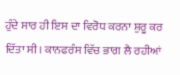ਹੁੰਦੇ ਸਾਰ ਹੀ ਇਸ ਦਾ ਵਿਰੋਧ ਕਰਨਾ ਸ਼ੁਰੂ ਕਰ ਦਿੱਤਾ ਸੀ। ਕਾਨਫਰੰਸ ਵਿੱਚ ਭਾਗ ਲੈ ਰਹੀਆਂ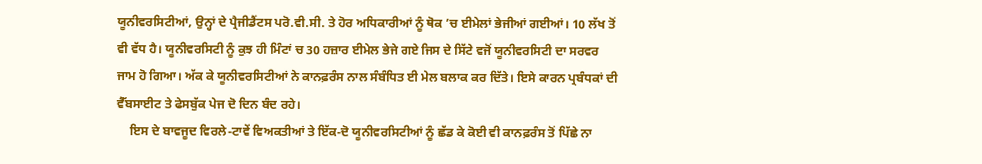ਯੂਨੀਵਰਸਿਟੀਆਂ, ਉਨ੍ਹਾਂ ਦੇ ਪ੍ਰੈਜੀਡੈਂਟਸ ਪਰੋ.ਵੀ.ਸੀ. ਤੇ ਹੋਰ ਅਧਿਕਾਰੀਆਂ ਨੂੰ ਥੋਕ ’ਚ ਈਮੇਲਾਂ ਭੇਜੀਆਂ ਗਈਆਂ। 10 ਲੱਖ ਤੋਂ ਵੀ ਵੱਧ ਹੈ। ਯੂਨੀਵਰਸਿਟੀ ਨੂੰ ਕੁਝ ਹੀ ਮਿੰਟਾਂ ਚ 30 ਹਜ਼ਾਰ ਈਮੇਲ ਭੇਜੇ ਗਏ ਜਿਸ ਦੇ ਸਿੱਟੇ ਵਜੋਂ ਯੂਨੀਵਰਸਿਟੀ ਦਾ ਸਰਵਰ ਜਾਮ ਹੋ ਗਿਆ। ਅੱਕ ਕੇ ਯੂਨੀਵਰਸਿਟੀਆਂ ਨੇ ਕਾਨਫ਼ਰੰਸ ਨਾਲ ਸੰਬੰਧਿਤ ਈ ਮੇਲ ਬਲਾਕ ਕਰ ਦਿੱਤੇ। ਇਸੇ ਕਾਰਨ ਪ੍ਰਬੰਧਕਾਂ ਦੀ ਵੈੱਬਸਾਈਟ ਤੇ ਫੇਸਬੁੱਕ ਪੇਜ ਦੋ ਦਿਨ ਬੰਦ ਰਹੇ।
    ਇਸ ਦੇ ਬਾਵਜੂਦ ਵਿਰਲੇ-ਟਾਵੇਂ ਵਿਅਕਤੀਆਂ ਤੇ ਇੱਕ-ਦੋ ਯੂਨੀਵਰਸਿਟੀਆਂ ਨੂੰ ਛੱਡ ਕੇ ਕੋਈ ਵੀ ਕਾਨਫ਼ਰੰਸ ਤੋਂ ਪਿੱਛੇ ਨਾ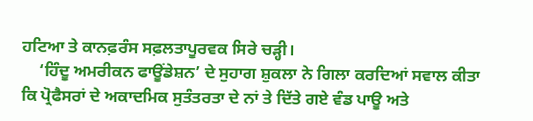ਹਟਿਆ ਤੇ ਕਾਨਫ਼ਰੰਸ ਸਫ਼ਲਤਾਪੂਰਵਕ ਸਿਰੇ ਚੜ੍ਹੀ।
    ‘ਹਿੰਦੂ ਅਮਰੀਕਨ ਫਾਊਂਡੇਸ਼ਨ’ ਦੇ ਸੁਹਾਗ ਸ਼ੁਕਲਾ ਨੇ ਗਿਲਾ ਕਰਦਿਆਂ ਸਵਾਲ ਕੀਤਾ ਕਿ ਪ੍ਰੋਫੈਸਰਾਂ ਦੇ ਅਕਾਦਮਿਕ ਸੁਤੰਤਰਤਾ ਦੇ ਨਾਂ ਤੇ ਦਿੱਤੇ ਗਏ ਵੰਡ ਪਾਊ ਅਤੇ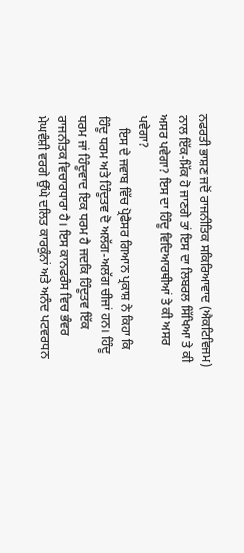ਨਫਰਤੀ ਭਾਸ਼ਣ ਜਦੋਂ ਰਾਜਨੀਤਿਕ ਸਕਿਰਿਆਵਾਦ (ਐਕਟਿਵਿਜਮ) ਨਾਲ ਇੱਕ-ਮਿੱਕ ਹੋ ਜਾਣਗੇ ਤਾਂ ਇਸ ਦਾ ਲਿਬਰਲ ਸਿੱਖਿਆ ਤੇ ਕੀ ਅਸਰ ਪਵੇਗਾ? ਇਸ ਦਾ ਹਿੰਦੂ ਵਿਦਿਆਰਥੀਆਂ ਤੇ ਕੀ ਅਸਰ ਪਵੇਗਾ?
    ਇਸ ਦੇ ਜਵਾਬ ਵਿੱਚ ਪ੍ਰੋਫੈਸਰ ਗਿਆਨ ਪ੍ਰਕਾਸ਼ ਨੇ ਕਿਹਾ ਕਿ ਹਿੰਦੂ ਧਰਮ ਅਤੇ ਹਿੰਦੂਤਵ ਦੋ ਅਲੱਗ-ਅਲੱਗ ਚੀਜਾਂ ਹਨ। ਹਿੰਦੂ ਧਰਮ ਜਾਂ ਹਿੰਦੂਵਾਦ ਇਕ ਧਰਮ ਹੈ ਜਦਕਿ ਹਿੰਦੂਤਵ ਇੱਕ ਰਾਜਨੀਤਕ ਵਿਚਾਰਧਾਰਾ ਹੈ। ਇਸ ਕਾਨਫਰੰਸ ਵਿਚ ਭੰਵਰ ਮੇਘਵੰਸ਼ੀ ਵਰਗੇ ਉੱਘੇ ਦਲਿਤ ਕਾਰਕੁੰਨਾਂ ਅਤੇ ਅਨੰਦ ਪਟਵਰਧਨ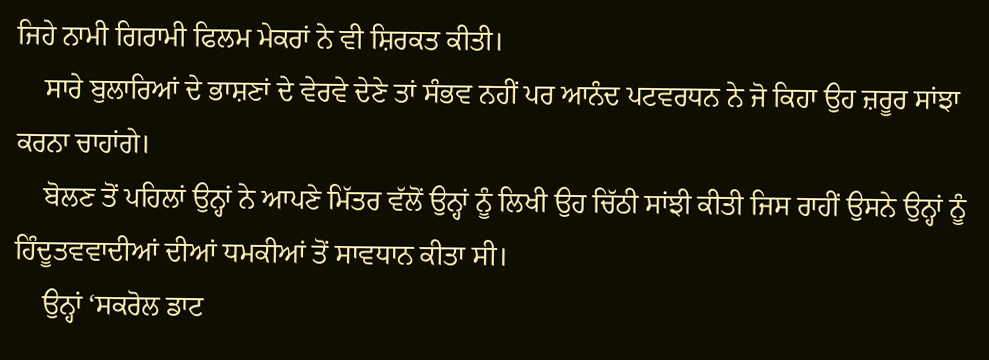ਜਿਹੇ ਨਾਮੀ ਗਿਰਾਮੀ ਫਿਲਮ ਮੇਕਰਾਂ ਨੇ ਵੀ ਸ਼ਿਰਕਤ ਕੀਤੀ।
    ਸਾਰੇ ਬੁਲਾਰਿਆਂ ਦੇ ਭਾਸ਼ਣਾਂ ਦੇ ਵੇਰਵੇ ਦੇਣੇ ਤਾਂ ਸੰਭਵ ਨਹੀਂ ਪਰ ਆਨੰਦ ਪਟਵਰਧਨ ਨੇ ਜੋ ਕਿਹਾ ਉਹ ਜ਼ਰੂਰ ਸਾਂਝਾ ਕਰਨਾ ਚਾਹਾਂਗੇ।
    ਬੋਲਣ ਤੋਂ ਪਹਿਲਾਂ ਉਨ੍ਹਾਂ ਨੇ ਆਪਣੇ ਮਿੱਤਰ ਵੱਲੋਂ ਉਨ੍ਹਾਂ ਨੂੰ ਲਿਖੀ ਉਹ ਚਿੱਠੀ ਸਾਂਝੀ ਕੀਤੀ ਜਿਸ ਰਾਹੀਂ ਉਸਨੇ ਉਨ੍ਹਾਂ ਨੂੰ ਹਿੰਦੂਤਵਵਾਦੀਆਂ ਦੀਆਂ ਧਮਕੀਆਂ ਤੋਂ ਸਾਵਧਾਨ ਕੀਤਾ ਸੀ।
    ਉਨ੍ਹਾਂ ‘ਸਕਰੋਲ ਡਾਟ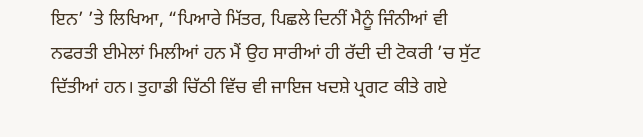ਇਨ’ ’ਤੇ ਲਿਖਿਆ, “ਪਿਆਰੇ ਮਿੱਤਰ, ਪਿਛਲੇ ਦਿਨੀਂ ਮੈਨੂੰ ਜਿੰਨੀਆਂ ਵੀ ਨਫਰਤੀ ਈਮੇਲਾਂ ਮਿਲੀਆਂ ਹਨ ਮੈਂ ਉਹ ਸਾਰੀਆਂ ਹੀ ਰੱਦੀ ਦੀ ਟੋਕਰੀ ’ਚ ਸੁੱਟ ਦਿੱਤੀਆਂ ਹਨ। ਤੁਹਾਡੀ ਚਿੱਠੀ ਵਿੱਚ ਵੀ ਜਾਇਜ ਖਦਸ਼ੇ ਪ੍ਰਗਟ ਕੀਤੇ ਗਏ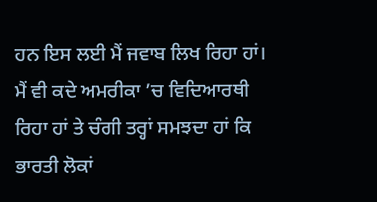ਹਨ ਇਸ ਲਈ ਮੈਂ ਜਵਾਬ ਲਿਖ ਰਿਹਾ ਹਾਂ। ਮੈਂ ਵੀ ਕਦੇ ਅਮਰੀਕਾ ’ਚ ਵਿਦਿਆਰਥੀ ਰਿਹਾ ਹਾਂ ਤੇ ਚੰਗੀ ਤਰ੍ਹਾਂ ਸਮਝਦਾ ਹਾਂ ਕਿ ਭਾਰਤੀ ਲੋਕਾਂ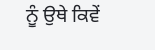ਨੂੰ ਉਥੇ ਕਿਵੇਂ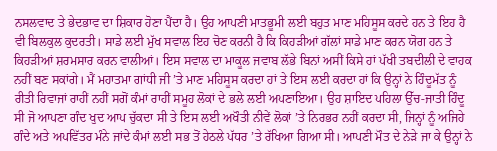ਨਸਲਵਾਦ ਤੇ ਭੇਦਭਾਵ ਦਾ ਸ਼ਿਕਾਰ ਹੋਣਾ ਪੈਂਦਾ ਹੈ। ਉਹ ਆਪਣੀ ਮਾਤਭੂਮੀ ਲਈ ਬਹੁਤ ਮਾਣ ਮਹਿਸੂਸ ਕਰਦੇ ਹਨ ਤੇ ਇਹ ਹੈ ਵੀ ਬਿਲਕੁਲ ਕੁਦਰਤੀ। ਸਾਡੇ ਲਈ ਮੁੱਖ ਸਵਾਲ ਇਹ ਚੋਣ ਕਰਨੀ ਹੈ ਕਿ ਕਿਹੜੀਆਂ ਗੱਲਾਂ ਸਾਡੇ ਮਾਣ ਕਰਨ ਯੋਗ ਹਨ ਤੇ ਕਿਹੜੀਆਂ ਸ਼ਰਮਸਾਰ ਕਰਨ ਵਾਲੀਆਂ। ਇਸ ਸਵਾਲ ਦਾ ਮਾਕੂਲ ਜਵਾਬ ਲੱਭੇ ਬਿਨਾਂ ਅਸੀਂ ਕਿਸੇ ਹਾਂ ਪੱਖੀ ਤਬਦੀਲੀ ਦੇ ਵਾਹਕ ਨਹੀਂ ਬਣ ਸਕਾਂਗੇ। ਮੈਂ ਮਹਾਤਮਾ ਗਾਂਧੀ ਜੀ ’ਤੇ ਮਾਣ ਮਹਿਸੂਸ ਕਰਦਾ ਹਾਂ ਤੇ ਇਸ ਲਈ ਕਰਦਾ ਹਾਂ ਕਿ ਉਨ੍ਹਾਂ ਨੇ ਹਿੰਦੂਮੱਤ ਨੂੰ ਰੀਤੀ ਰਿਵਾਜਾਂ ਰਾਹੀਂ ਨਹੀਂ ਸਗੋਂ ਕੰਮਾਂ ਰਾਹੀਂ ਸਮੂਹ ਲੋਕਾਂ ਦੇ ਭਲੇ ਲਈ ਅਪਣਾਇਆ। ਉਹ ਸ਼ਾਇਦ ਪਹਿਲਾ ਉੱਚ-ਜਾਤੀ ਹਿੰਦੂ ਸੀ ਜੋ ਆਪਣਾ ਗੰਦ ਖੁਦ ਆਪ ਚੁੱਕਦਾ ਸੀ ਤੇ ਇਸ ਲਈ ਅਖੌਤੀ ਨੀਵੇਂ ਲੋਕਾਂ ’ਤੇ ਨਿਰਭਰ ਨਹੀਂ ਕਰਦਾ ਸੀ, ਜਿਨ੍ਹਾਂ ਨੂੰ ਅਜਿਹੇ ਗੰਦੇ ਅਤੇ ਅਪਵਿੱਤਰ ਮੰਨੇ ਜਾਂਦੇ ਕੰਮਾਂ ਲਈ ਸਭ ਤੋਂ ਹੇਠਲੇ ਪੱਧਰ ’ਤੇ ਰੱਖਿਆ ਗਿਆ ਸੀ। ਆਪਣੀ ਮੌਤ ਦੇ ਨੇੜੇ ਜਾ ਕੇ ਉਨ੍ਹਾਂ ਨੇ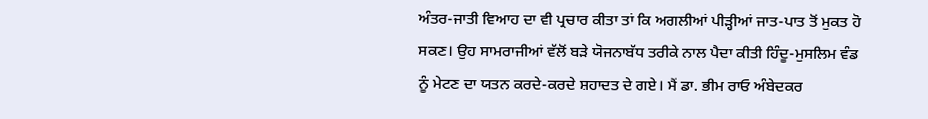ਅੰਤਰ-ਜਾਤੀ ਵਿਆਹ ਦਾ ਵੀ ਪ੍ਰਚਾਰ ਕੀਤਾ ਤਾਂ ਕਿ ਅਗਲੀਆਂ ਪੀੜ੍ਹੀਆਂ ਜਾਤ-ਪਾਤ ਤੋਂ ਮੁਕਤ ਹੋ ਸਕਣ। ਉਹ ਸਾਮਰਾਜੀਆਂ ਵੱਲੋਂ ਬੜੇ ਯੋਜਨਾਬੱਧ ਤਰੀਕੇ ਨਾਲ ਪੈਦਾ ਕੀਤੀ ਹਿੰਦੂ-ਮੁਸਲਿਮ ਵੰਡ ਨੂੰ ਮੇਟਣ ਦਾ ਯਤਨ ਕਰਦੇ-ਕਰਦੇ ਸ਼ਹਾਦਤ ਦੇ ਗਏ। ਮੈਂ ਡਾ. ਭੀਮ ਰਾਓ ਅੰਬੇਦਕਰ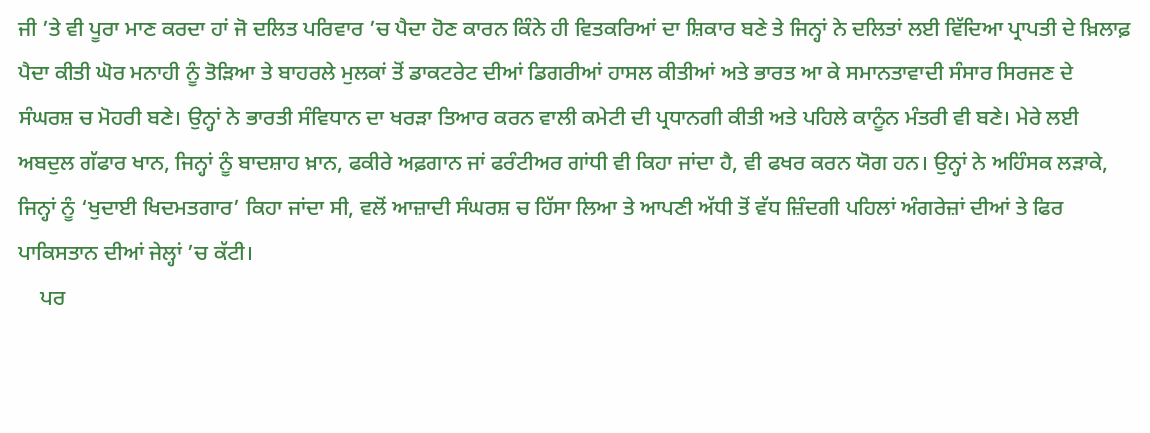ਜੀ ’ਤੇ ਵੀ ਪੂਰਾ ਮਾਣ ਕਰਦਾ ਹਾਂ ਜੋ ਦਲਿਤ ਪਰਿਵਾਰ ’ਚ ਪੈਦਾ ਹੋਣ ਕਾਰਨ ਕਿੰਨੇ ਹੀ ਵਿਤਕਰਿਆਂ ਦਾ ਸ਼ਿਕਾਰ ਬਣੇ ਤੇ ਜਿਨ੍ਹਾਂ ਨੇ ਦਲਿਤਾਂ ਲਈ ਵਿੱਦਿਆ ਪ੍ਰਾਪਤੀ ਦੇ ਖ਼ਿਲਾਫ਼ ਪੈਦਾ ਕੀਤੀ ਘੋਰ ਮਨਾਹੀ ਨੂੰ ਤੋੜਿਆ ਤੇ ਬਾਹਰਲੇ ਮੁਲਕਾਂ ਤੋਂ ਡਾਕਟਰੇਟ ਦੀਆਂ ਡਿਗਰੀਆਂ ਹਾਸਲ ਕੀਤੀਆਂ ਅਤੇ ਭਾਰਤ ਆ ਕੇ ਸਮਾਨਤਾਵਾਦੀ ਸੰਸਾਰ ਸਿਰਜਣ ਦੇ ਸੰਘਰਸ਼ ਚ ਮੋਹਰੀ ਬਣੇ। ਉਨ੍ਹਾਂ ਨੇ ਭਾਰਤੀ ਸੰਵਿਧਾਨ ਦਾ ਖਰੜਾ ਤਿਆਰ ਕਰਨ ਵਾਲੀ ਕਮੇਟੀ ਦੀ ਪ੍ਰਧਾਨਗੀ ਕੀਤੀ ਅਤੇ ਪਹਿਲੇ ਕਾਨੂੰਨ ਮੰਤਰੀ ਵੀ ਬਣੇ। ਮੇਰੇ ਲਈ ਅਬਦੁਲ ਗੱਫਾਰ ਖਾਨ, ਜਿਨ੍ਹਾਂ ਨੂੰ ਬਾਦਸ਼ਾਹ ਖ਼ਾਨ, ਫਕੀਰੇ ਅਫ਼ਗਾਨ ਜਾਂ ਫਰੰਟੀਅਰ ਗਾਂਧੀ ਵੀ ਕਿਹਾ ਜਾਂਦਾ ਹੈ, ਵੀ ਫਖਰ ਕਰਨ ਯੋਗ ਹਨ। ਉਨ੍ਹਾਂ ਨੇ ਅਹਿੰਸਕ ਲੜਾਕੇ, ਜਿਨ੍ਹਾਂ ਨੂੰ ‘ਖੁਦਾਈ ਖਿਦਮਤਗਾਰ’ ਕਿਹਾ ਜਾਂਦਾ ਸੀ, ਵਲੋਂ ਆਜ਼ਾਦੀ ਸੰਘਰਸ਼ ਚ ਹਿੱਸਾ ਲਿਆ ਤੇ ਆਪਣੀ ਅੱਧੀ ਤੋਂ ਵੱਧ ਜ਼ਿੰਦਗੀ ਪਹਿਲਾਂ ਅੰਗਰੇਜ਼ਾਂ ਦੀਆਂ ਤੇ ਫਿਰ ਪਾਕਿਸਤਾਨ ਦੀਆਂ ਜੇਲ੍ਹਾਂ ’ਚ ਕੱਟੀ।
    ਪਰ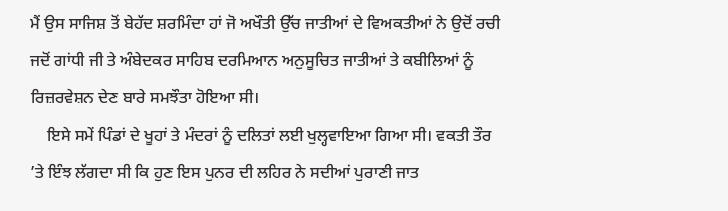ਮੈਂ ਉਸ ਸਾਜਿਸ਼ ਤੋਂ ਬੇਹੱਦ ਸ਼ਰਮਿੰਦਾ ਹਾਂ ਜੋ ਅਖੌਤੀ ਉੱਚ ਜਾਤੀਆਂ ਦੇ ਵਿਅਕਤੀਆਂ ਨੇ ਉਦੋਂ ਰਚੀ ਜਦੋਂ ਗਾਂਧੀ ਜੀ ਤੇ ਅੰਬੇਦਕਰ ਸਾਹਿਬ ਦਰਮਿਆਨ ਅਨੁਸੂਚਿਤ ਜਾਤੀਆਂ ਤੇ ਕਬੀਲਿਆਂ ਨੂੰ ਰਿਜ਼ਰਵੇਸ਼ਨ ਦੇਣ ਬਾਰੇ ਸਮਝੌਤਾ ਹੋਇਆ ਸੀ।
    ਇਸੇ ਸਮੇਂ ਪਿੰਡਾਂ ਦੇ ਖੂਹਾਂ ਤੇ ਮੰਦਰਾਂ ਨੂੰ ਦਲਿਤਾਂ ਲਈ ਖੁਲ੍ਹਵਾਇਆ ਗਿਆ ਸੀ। ਵਕਤੀ ਤੌਰ ’ਤੇ ਇੰਝ ਲੱਗਦਾ ਸੀ ਕਿ ਹੁਣ ਇਸ ਪੁਨਰ ਦੀ ਲਹਿਰ ਨੇ ਸਦੀਆਂ ਪੁਰਾਣੀ ਜਾਤ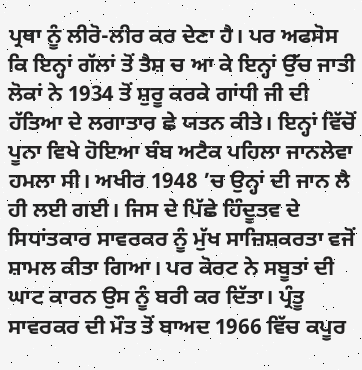ਪ੍ਰਥਾ ਨੂੰ ਲੀਰੋ-ਲੀਰ ਕਰ ਦੇਣਾ ਹੈ। ਪਰ ਅਫਸੋਸ ਕਿ ਇਨ੍ਹਾਂ ਗੱਲਾਂ ਤੋਂ ਤੈਸ਼ ਚ ਆ ਕੇ ਇਨ੍ਹਾਂ ਉੱਚ ਜਾਤੀ ਲੋਕਾਂ ਨੇ 1934 ਤੋਂ ਸ਼ੁਰੂ ਕਰਕੇ ਗਾਂਧੀ ਜੀ ਦੀ ਹੱਤਿਆ ਦੇ ਲਗਾਤਾਰ ਛੇ ਯਤਨ ਕੀਤੇ। ਇਨ੍ਹਾਂ ਵਿੱਚੋਂ ਪੂਨਾ ਵਿਖੇ ਹੋਇਆ ਬੰਬ ਅਟੈਕ ਪਹਿਲਾ ਜਾਨਲੇਵਾ ਹਮਲਾ ਸੀ। ਅਖੀਰ 1948 ’ਚ ਉਨ੍ਹਾਂ ਦੀ ਜਾਨ ਲੈ ਹੀ ਲਈ ਗਈ। ਜਿਸ ਦੇ ਪਿੱਛੇ ਹਿੰਦੂਤਵ ਦੇ ਸਿਧਾਂਤਕਾਰ ਸਾਵਰਕਰ ਨੂੰ ਮੁੱਖ ਸਾਜ਼ਿਸ਼ਕਰਤਾ ਵਜੋਂ ਸ਼ਾਮਲ ਕੀਤਾ ਗਿਆ। ਪਰ ਕੋਰਟ ਨੇ ਸਬੂਤਾਂ ਦੀ ਘਾਟ ਕਾਰਨ ਉਸ ਨੂੰ ਬਰੀ ਕਰ ਦਿੱਤਾ। ਪ੍ਰੰਤੂ ਸਾਵਰਕਰ ਦੀ ਮੌਤ ਤੋਂ ਬਾਅਦ 1966 ਵਿੱਚ ਕਪੂਰ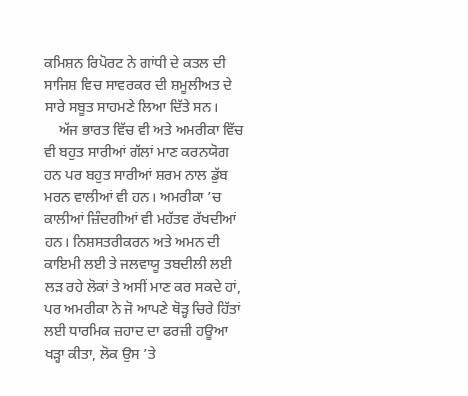ਕਮਿਸ਼ਨ ਰਿਪੋਰਟ ਨੇ ਗਾਂਧੀ ਦੇ ਕਤਲ ਦੀ ਸਾਜਿਸ਼ ਵਿਚ ਸਾਵਰਕਰ ਦੀ ਸ਼ਮੂਲੀਅਤ ਦੇ ਸਾਰੇ ਸਬੂਤ ਸਾਹਮਣੇ ਲਿਆ ਦਿੱਤੇ ਸਨ।
    ਅੱਜ ਭਾਰਤ ਵਿੱਚ ਵੀ ਅਤੇ ਅਮਰੀਕਾ ਵਿੱਚ ਵੀ ਬਹੁਤ ਸਾਰੀਆਂ ਗੱਲਾਂ ਮਾਣ ਕਰਨਯੋਗ ਹਨ ਪਰ ਬਹੁਤ ਸਾਰੀਆਂ ਸ਼ਰਮ ਨਾਲ ਡੁੱਬ ਮਰਨ ਵਾਲੀਆਂ ਵੀ ਹਨ। ਅਮਰੀਕਾ ’ਚ ਕਾਲੀਆਂ ਜ਼ਿੰਦਗੀਆਂ ਵੀ ਮਹੱਤਵ ਰੱਖਦੀਆਂ ਹਨ। ਨਿਸ਼ਸਤਰੀਕਰਨ ਅਤੇ ਅਮਨ ਦੀ ਕਾਇਮੀ ਲਈ ਤੇ ਜਲਵਾਯੂ ਤਬਦੀਲੀ ਲਈ ਲੜ ਰਹੇ ਲੋਕਾਂ ਤੇ ਅਸੀਂ ਮਾਣ ਕਰ ਸਕਦੇ ਹਾਂ, ਪਰ ਅਮਰੀਕਾ ਨੇ ਜੋ ਆਪਣੇ ਥੋੜ੍ਹ ਚਿਰੇ ਹਿੱਤਾਂ ਲਈ ਧਾਰਮਿਕ ਜ਼ਹਾਦ ਦਾ ਫਰਜ਼ੀ ਹਊਆ ਖੜ੍ਹਾ ਕੀਤਾ, ਲੋਕ ਉਸ ’ਤੇ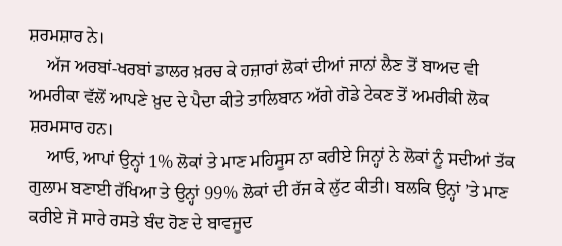ਸ਼ਰਮਸ਼ਾਰ ਨੇ।
    ਅੱਜ ਅਰਬਾਂ-ਖਰਬਾਂ ਡਾਲਰ ਖ਼ਰਚ ਕੇ ਹਜ਼ਾਰਾਂ ਲੋਕਾਂ ਦੀਆਂ ਜਾਨਾਂ ਲੈਣ ਤੋਂ ਬਾਅਦ ਵੀ ਅਮਰੀਕਾ ਵੱਲੋਂ ਆਪਣੇ ਖ਼ੁਦ ਦੇ ਪੈਦਾ ਕੀਤੇ ਤਾਲਿਬਾਨ ਅੱਗੇ ਗੋਡੇ ਟੇਕਣ ਤੋਂ ਅਮਰੀਕੀ ਲੋਕ ਸ਼ਰਮਸਾਰ ਹਨ।
    ਆਓ, ਆਪਾਂ ਉਨ੍ਹਾਂ 1% ਲੋਕਾਂ ਤੇ ਮਾਣ ਮਹਿਸੂਸ ਨਾ ਕਰੀਏ ਜਿਨ੍ਹਾਂ ਨੇ ਲੋਕਾਂ ਨੂੰ ਸਦੀਆਂ ਤੱਕ ਗੁਲਾਮ ਬਣਾਈ ਰੱਖਿਆ ਤੇ ਉਨ੍ਹਾਂ 99% ਲੋਕਾਂ ਦੀ ਰੱਜ ਕੇ ਲੁੱਟ ਕੀਤੀ। ਬਲਕਿ ਉਨ੍ਹਾਂ ’ਤੇ ਮਾਣ ਕਰੀਏ ਜੋ ਸਾਰੇ ਰਸਤੇ ਬੰਦ ਹੋਣ ਦੇ ਬਾਵਜੂਦ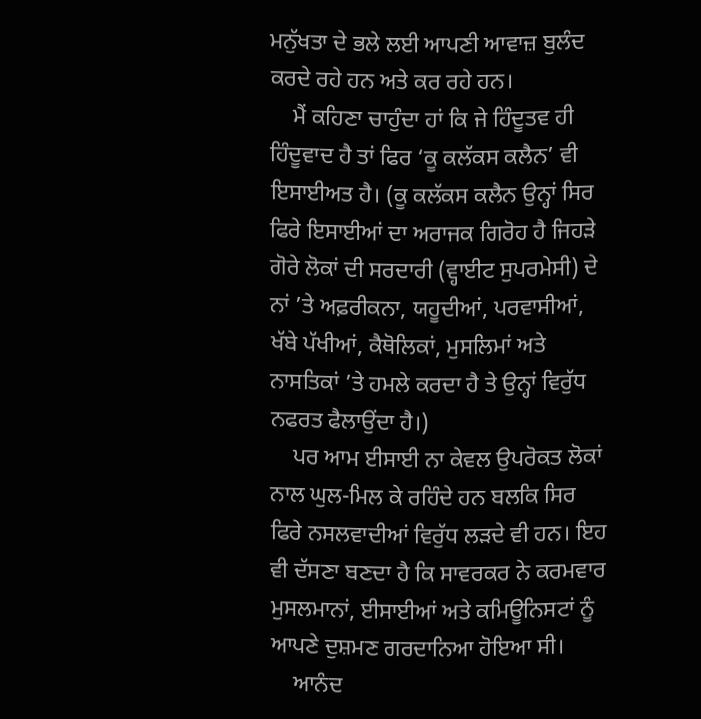ਮਨੁੱਖਤਾ ਦੇ ਭਲੇ ਲਈ ਆਪਣੀ ਆਵਾਜ਼ ਬੁਲੰਦ ਕਰਦੇ ਰਹੇ ਹਨ ਅਤੇ ਕਰ ਰਹੇ ਹਨ।
    ਮੈਂ ਕਹਿਣਾ ਚਾਹੁੰਦਾ ਹਾਂ ਕਿ ਜੇ ਹਿੰਦੂਤਵ ਹੀ ਹਿੰਦੂਵਾਦ ਹੈ ਤਾਂ ਫਿਰ ‘ਕੂ ਕਲੱਕਸ ਕਲੈਨ’ ਵੀ ਇਸਾਈਅਤ ਹੈ। (ਕੂ ਕਲੱਕਸ ਕਲੈਨ ਉਨ੍ਹਾਂ ਸਿਰ ਫਿਰੇ ਇਸਾਈਆਂ ਦਾ ਅਰਾਜਕ ਗਿਰੋਹ ਹੈ ਜਿਹੜੇ ਗੋਰੇ ਲੋਕਾਂ ਦੀ ਸਰਦਾਰੀ (ਵ੍ਹਾਈਟ ਸੁਪਰਮੇਸੀ) ਦੇ ਨਾਂ ’ਤੇ ਅਫ਼ਰੀਕਨਾ, ਯਹੂਦੀਆਂ, ਪਰਵਾਸੀਆਂ, ਖੱਬੇ ਪੱਖੀਆਂ, ਕੈਥੋਲਿਕਾਂ, ਮੁਸਲਿਮਾਂ ਅਤੇ ਨਾਸਤਿਕਾਂ ’ਤੇ ਹਮਲੇ ਕਰਦਾ ਹੈ ਤੇ ਉਨ੍ਹਾਂ ਵਿਰੁੱਧ ਨਫਰਤ ਫੈਲਾਉਂਦਾ ਹੈ।)
    ਪਰ ਆਮ ਈਸਾਈ ਨਾ ਕੇਵਲ ਉਪਰੋਕਤ ਲੋਕਾਂ ਨਾਲ ਘੁਲ-ਮਿਲ ਕੇ ਰਹਿੰਦੇ ਹਨ ਬਲਕਿ ਸਿਰ ਫਿਰੇ ਨਸਲਵਾਦੀਆਂ ਵਿਰੁੱਧ ਲੜਦੇ ਵੀ ਹਨ। ਇਹ ਵੀ ਦੱਸਣਾ ਬਣਦਾ ਹੈ ਕਿ ਸਾਵਰਕਰ ਨੇ ਕਰਮਵਾਰ ਮੁਸਲਮਾਨਾਂ, ਈਸਾਈਆਂ ਅਤੇ ਕਮਿਊਨਿਸਟਾਂ ਨੂੰ ਆਪਣੇ ਦੁਸ਼ਮਣ ਗਰਦਾਨਿਆ ਹੋਇਆ ਸੀ।
    ਆਨੰਦ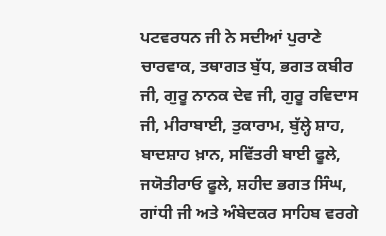ਪਟਵਰਧਨ ਜੀ ਨੇ ਸਦੀਆਂ ਪੁਰਾਣੇ ਚਾਰਵਾਕ, ਤਥਾਗਤ ਬੁੱਧ, ਭਗਤ ਕਬੀਰ ਜੀ, ਗੁਰੂ ਨਾਨਕ ਦੇਵ ਜੀ, ਗੁਰੂ ਰਵਿਦਾਸ ਜੀ, ਮੀਰਾਬਾਈ, ਤੁਕਾਰਾਮ, ਬੁੱਲ੍ਹੇ ਸ਼ਾਹ, ਬਾਦਸ਼ਾਹ ਖ਼ਾਨ, ਸਵਿੱਤਰੀ ਬਾਈ ਫੂਲੇ, ਜਯੋਤੀਰਾਓ ਫੂਲੇ, ਸ਼ਹੀਦ ਭਗਤ ਸਿੰਘ, ਗਾਂਧੀ ਜੀ ਅਤੇ ਅੰਬੇਦਕਰ ਸਾਹਿਬ ਵਰਗੇ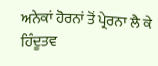ਅਨੇਕਾਂ ਹੋਰਨਾਂ ਤੋਂ ਪ੍ਰੇਰਨਾ ਲੈ ਕੇ ਹਿੰਦੂਤਵ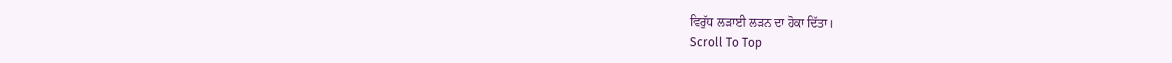ਵਿਰੁੱਧ ਲੜਾਈ ਲੜਨ ਦਾ ਹੋਕਾ ਦਿੱਤਾ।
Scroll To Top